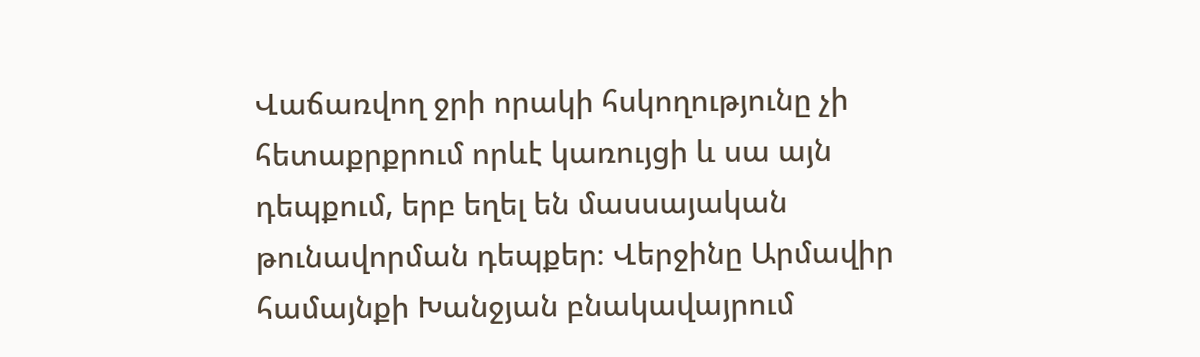Վաճառվող ջրի որակի հսկողությունը չի հետաքրքրում որևէ կառույցի և սա այն դեպքում, երբ եղել են մասսայական թունավորման դեպքեր։ Վերջինը Արմավիր համայնքի Խանջյան բնակավայրում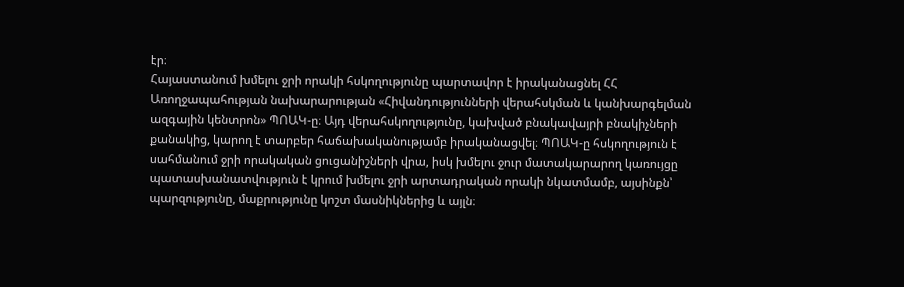էր։
Հայաստանում խմելու ջրի որակի հսկողությունը պարտավոր է իրականացնել ՀՀ Առողջապահության նախարարության «Հիվանդությունների վերահսկման և կանխարգելման ազգային կենտրոն» ՊՈԱԿ-ը։ Այդ վերահսկողությունը, կախված բնակավայրի բնակիչների քանակից, կարող է տարբեր հաճախականությամբ իրականացվել։ ՊՈԱԿ-ը հսկողություն է սահմանում ջրի որակական ցուցանիշների վրա, իսկ խմելու ջուր մատակարարող կառույցը պատասխանատվություն է կրում խմելու ջրի արտադրական որակի նկատմամբ, այսինքն՝ պարզությունը, մաքրությունը կոշտ մասնիկներից և այլն։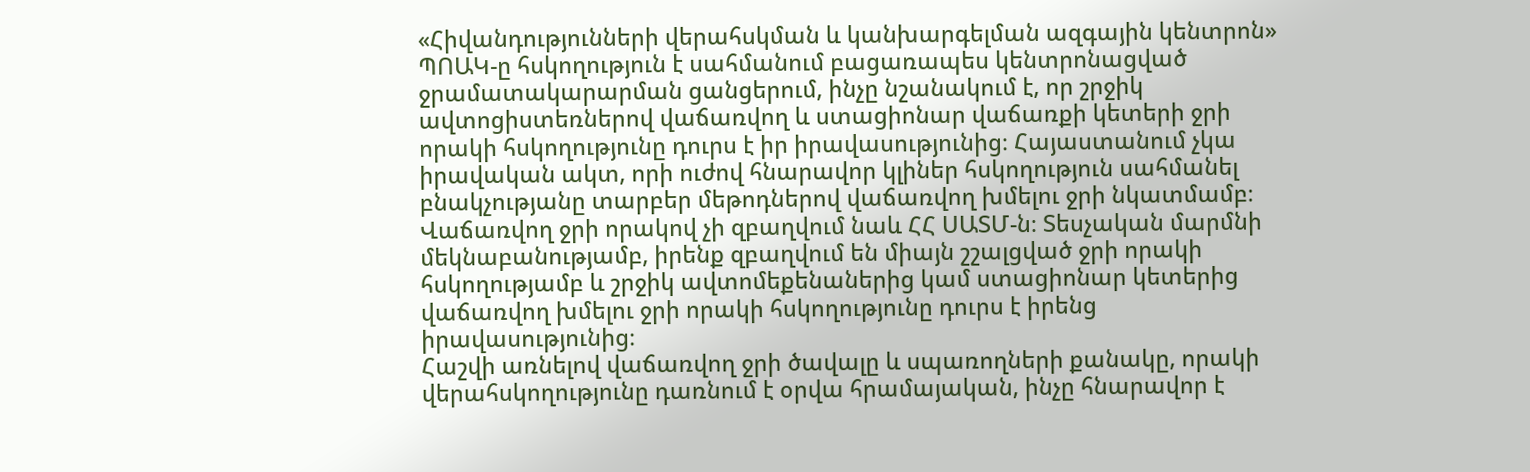«Հիվանդությունների վերահսկման և կանխարգելման ազգային կենտրոն» ՊՈԱԿ-ը հսկողություն է սահմանում բացառապես կենտրոնացված ջրամատակարարման ցանցերում, ինչը նշանակում է, որ շրջիկ ավտոցիստեռներով վաճառվող և ստացիոնար վաճառքի կետերի ջրի որակի հսկողությունը դուրս է իր իրավասությունից։ Հայաստանում չկա իրավական ակտ, որի ուժով հնարավոր կլիներ հսկողություն սահմանել բնակչությանը տարբեր մեթոդներով վաճառվող խմելու ջրի նկատմամբ։
Վաճառվող ջրի որակով չի զբաղվում նաև ՀՀ ՍԱՏՄ-ն։ Տեսչական մարմնի մեկնաբանությամբ, իրենք զբաղվում են միայն շշալցված ջրի որակի հսկողությամբ և շրջիկ ավտոմեքենաներից կամ ստացիոնար կետերից վաճառվող խմելու ջրի որակի հսկողությունը դուրս է իրենց իրավասությունից։
Հաշվի առնելով վաճառվող ջրի ծավալը և սպառողների քանակը, որակի վերահսկողությունը դառնում է օրվա հրամայական, ինչը հնարավոր է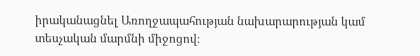իրականացնել Առողջապահության նախարարության կամ տեսչական մարմնի միջոցով։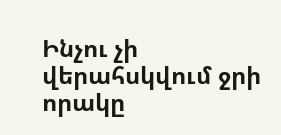Ինչու չի վերահսկվում ջրի որակը